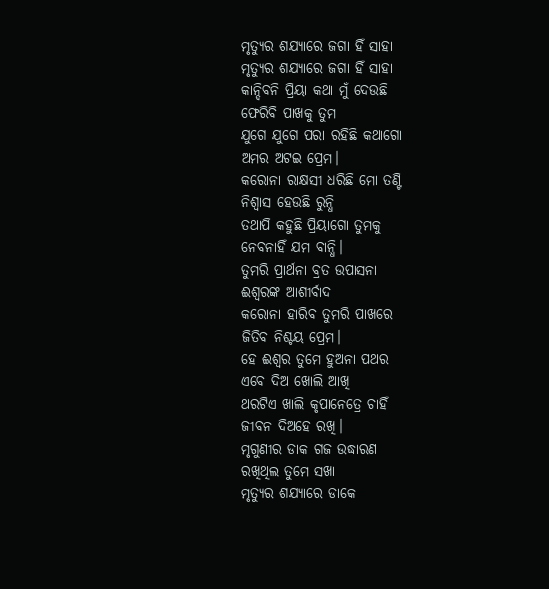ମୃତ୍ୟୁର ଶଯ୍ୟାରେ ଜଗା ହିଁ ସାହା
ମୃତ୍ୟୁର ଶଯ୍ୟାରେ ଜଗା ହିଁ ସାହା
କାନ୍ଦିବନି ପ୍ରିୟା କଥା ମୁଁ ଦେଉଛି
ଫେରିବି ପାଖକୁ ତୁମ
ଯୁଗେ ଯୁଗେ ପରା ରହିଛି କଥାଗୋ
ଅମର ଅଟଇ ପ୍ରେମ।
କରୋନା ରାକ୍ଷସୀ ଧରିଛି ମୋ ତଣ୍ଟି
ନିଶ୍ବାସ ହେଉଛି ରୁନ୍ଧି
ତଥାପି କହୁଛି ପ୍ରିୟାଗୋ ତୁମକୁ
ନେବନାହିଁ ଯମ ବାନ୍ଧି।
ତୁମରି ପ୍ରାର୍ଥନା ବ୍ରତ ଉପାସନା
ଈଶ୍ବରଙ୍କ ଆଶୀର୍ବାଦ
କରୋନା ହାରିବ ତୁମରି ପାଖରେ
ଜିତିବ ନିଶ୍ଚୟ ପ୍ରେମ।
ହେ ଈଶ୍ବର ତୁମେ ହୁଅନା ପଥର
ଏବେ ଦିଅ ଖୋଲି ଆଖି
ଥରଟିଏ ଖାଲି କୃପାନେତ୍ରେ ଚାହିଁ
ଜୀବନ ଦିଅହେ ରଖି।
ମୃଗୁଣୀର ଡାକ ଗଜ ଉଦ୍ଧାରଣ
ରଖିଥିଲ ତୁମେ ସଖା
ମୃତ୍ୟୁର ଶଯ୍ୟାରେ ଡାକେ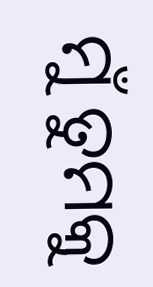ମୁଁ ତୁମକୁ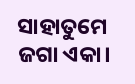ସାହାତୁମେ ଜଗା ଏକା।